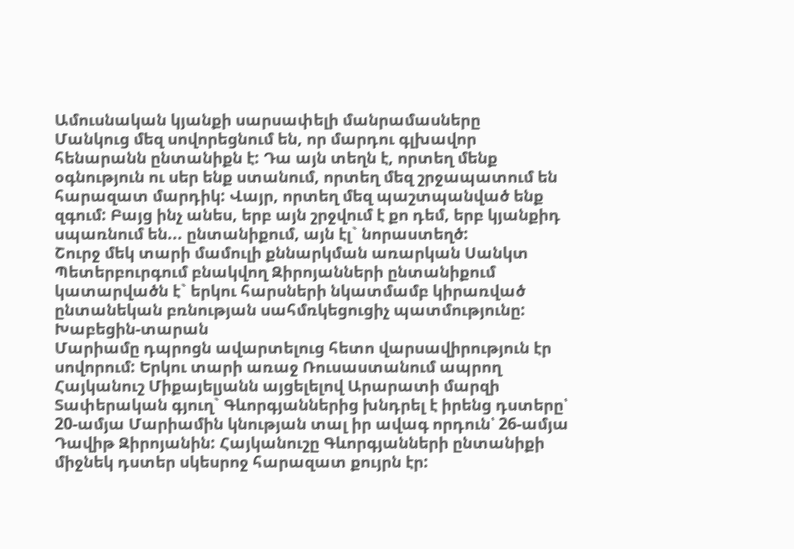Ամուսնական կյանքի սարսափելի մանրամասները
Մանկուց մեզ սովորեցնում են, որ մարդու գլխավոր հենարանն ընտանիքն է: Դա այն տեղն է, որտեղ մենք օգնություն ու սեր ենք ստանում, որտեղ մեզ շրջապատում են հարազատ մարդիկ: Վայր, որտեղ մեզ պաշտպանված ենք զգում: Բայց ինչ անես, երբ այն շրջվում է քո դեմ, երբ կյանքիդ սպառնում են... ընտանիքում, այն էլ` նորաստեղծ:
Շուրջ մեկ տարի մամուլի քննարկման առարկան Սանկտ Պետերբուրգում բնակվող Զիրոյանների ընտանիքում կատարվածն է` երկու հարսների նկատմամբ կիրառված ընտանեկան բռնության սահմռկեցուցիչ պատմությունը:
Խաբեցին-տարան
Մարիամը դպրոցն ավարտելուց հետո վարսավիրություն էր սովորում: Երկու տարի առաջ Ռուսաստանում ապրող Հայկանուշ Միքայելյանն այցելելով Արարատի մարզի Տափերական գյուղ` Գևորգյաններից խնդրել է իրենց դստերը՝ 20-ամյա Մարիամին կնության տալ իր ավագ որդուն՝ 26-ամյա Դավիթ Զիրոյանին: Հայկանուշը Գևորգյանների ընտանիքի միջնեկ դստեր սկեսրոջ հարազատ քույրն էր: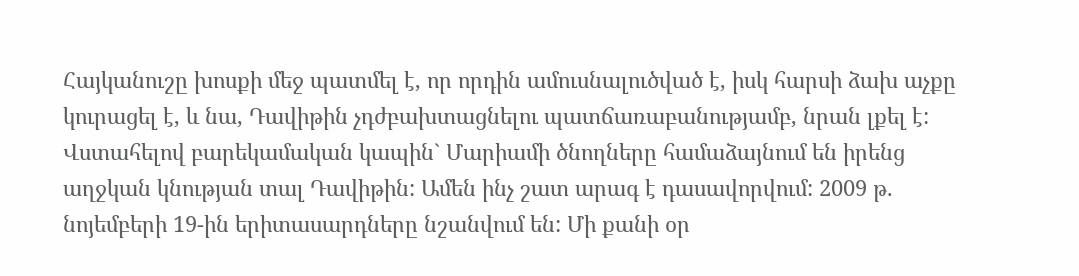Հայկանուշը խոսքի մեջ պատմել է, որ որդին ամուսնալուծված է, իսկ հարսի ձախ աչքը կուրացել է, և նա, Դավիթին չդժբախտացնելու պատճառաբանությամբ, նրան լքել է:
Վստահելով բարեկամական կապին` Մարիամի ծնողները համաձայնում են իրենց աղջկան կնության տալ Դավիթին: Ամեն ինչ շատ արագ է դասավորվում: 2009 թ. նոյեմբերի 19-ին երիտասարդները նշանվում են: Մի քանի օր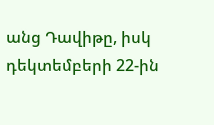անց Դավիթը, իսկ դեկտեմբերի 22-ին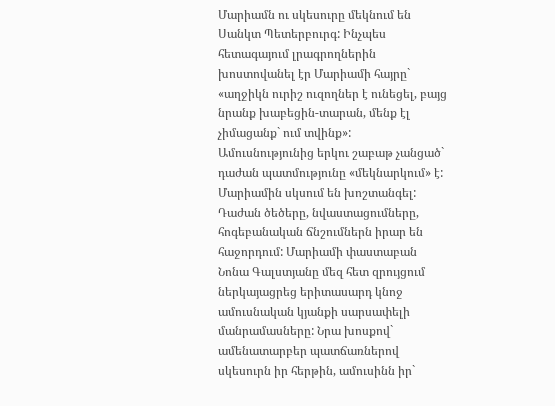Մարիամն ու սկեսուրը մեկնում են Սանկտ Պետերբուրգ: Ինչպես հետագայում լրագրողներին խոստովանել էր Մարիամի հայրը` «աղջիկն ուրիշ ուզողներ է ունեցել, բայց նրանք խաբեցին-տարան, մենք էլ չիմացանք` ում տվինք»:
Ամուսնությունից երկու շաբաթ չանցած` դաժան պատմությունը «մեկնարկում» է: Մարիամին սկսում են խոշտանգել: Դաժան ծեծերը, նվաստացումները, հոգեբանական ճնշումներն իրար են հաջորդում: Մարիամի փաստաբան Նոնա Գալստյանը մեզ հետ զրույցում ներկայացրեց երիտասարդ կնոջ ամուսնական կյանքի սարսափելի մանրամասները: Նրա խոսքով` ամենատարբեր պատճառներով սկեսուրն իր հերթին, ամուսինն իր`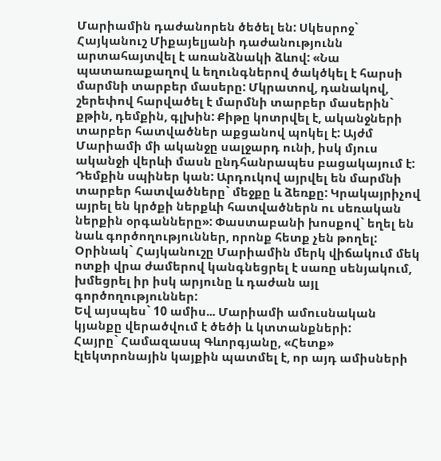Մարիամին դաժանորեն ծեծել են: Սկեսրոջ` Հայկանուշ Միքայելյանի դաժանությունն արտահայտվել է առանձնակի ձևով: «Նա պատառաքաղով և եղունգներով ծակծկել է հարսի մարմնի տարբեր մասերը: Մկրատով, դանակով, շերեփով հարվածել է մարմնի տարբեր մասերին` քթին, դեմքին, գլխին: Քիթը կոտրվել է, ականջների տարբեր հատվածներ աքցանով պոկել է: Այժմ Մարիամի մի ականջը սալջարդ ունի, իսկ մյուս ականջի վերևի մասն ընդհանրապես բացակայում է: Դեմքին սպիներ կան: Արդուկով այրվել են մարմնի տարբեր հատվածները` մեջքը և ձեռքը: Կրակայրիչով այրել են կրծքի ներքևի հատվածներն ու սեռական ներքին օրգանները»: Փաստաբանի խոսքով` եղել են նաև գործողություններ, որոնք հետք չեն թողել: Օրինակ` Հայկանուշը Մարիամին մերկ վիճակում մեկ ոտքի վրա ժամերով կանգնեցրել է սառը սենյակում, խմեցրել իր իսկ արյունը և դաժան այլ գործողություններ:
Եվ այսպես` 10 ամիս... Մարիամի ամուսնական կյանքը վերածվում է ծեծի և կտտանքների:
Հայրը` Համազասպ Գևորգյանը, «Հետք» էլեկտրոնային կայքին պատմել է, որ այդ ամիսների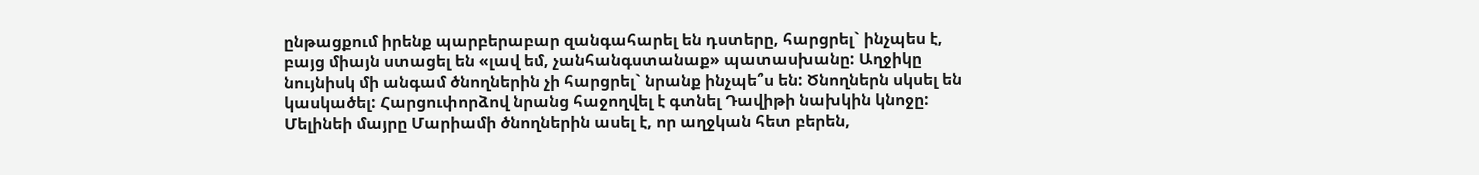ընթացքում իրենք պարբերաբար զանգահարել են դստերը, հարցրել` ինչպես է, բայց միայն ստացել են «լավ եմ, չանհանգստանաք» պատասխանը: Աղջիկը նույնիսկ մի անգամ ծնողներին չի հարցրել` նրանք ինչպե՞ս են: Ծնողներն սկսել են կասկածել: Հարցուփորձով նրանց հաջողվել է գտնել Դավիթի նախկին կնոջը: Մելինեի մայրը Մարիամի ծնողներին ասել է, որ աղջկան հետ բերեն,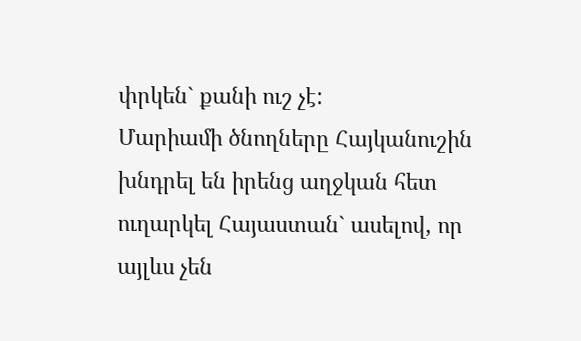փրկեն` քանի ուշ չէ:
Մարիամի ծնողները Հայկանուշին խնդրել են իրենց աղջկան հետ ուղարկել Հայաստան` ասելով, որ այլևս չեն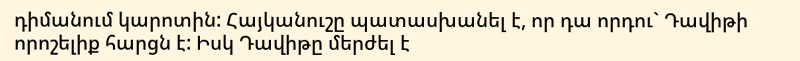դիմանում կարոտին: Հայկանուշը պատասխանել է, որ դա որդու` Դավիթի որոշելիք հարցն է: Իսկ Դավիթը մերժել է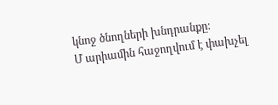կնոջ ծնողների խնդրանքը:
Մ արիամին հաջողվում է փախչել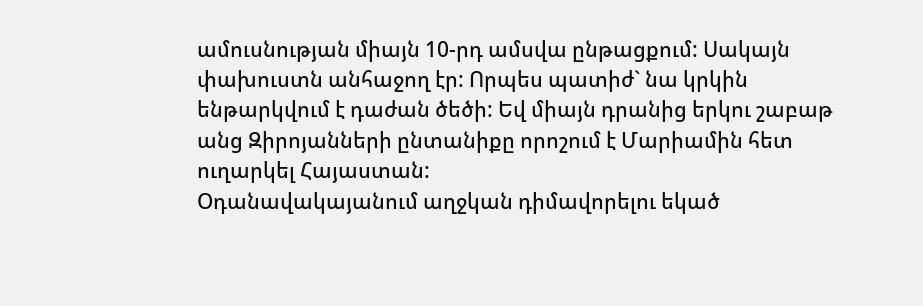ամուսնության միայն 10-րդ ամսվա ընթացքում: Սակայն փախուստն անհաջող էր: Որպես պատիժ` նա կրկին ենթարկվում է դաժան ծեծի: Եվ միայն դրանից երկու շաբաթ անց Զիրոյանների ընտանիքը որոշում է Մարիամին հետ ուղարկել Հայաստան:
Օդանավակայանում աղջկան դիմավորելու եկած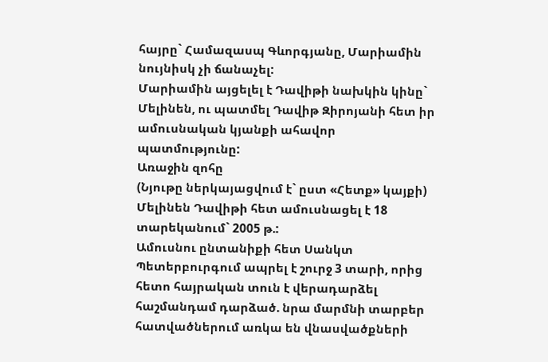հայրը` Համազասպ Գևորգյանը, Մարիամին նույնիսկ չի ճանաչել:
Մարիամին այցելել է Դավիթի նախկին կինը` Մելինեն, ու պատմել Դավիթ Զիրոյանի հետ իր ամուսնական կյանքի ահավոր պատմությունը:
Առաջին զոհը
(Նյութը ներկայացվում է` ըստ «Հետք» կայքի)
Մելինեն Դավիթի հետ ամուսնացել է 18 տարեկանում` 2005 թ.:
Ամուսնու ընտանիքի հետ Սանկտ Պետերբուրգում ապրել է շուրջ 3 տարի, որից հետո հայրական տուն է վերադարձել հաշմանդամ դարձած. նրա մարմնի տարբեր հատվածներում առկա են վնասվածքների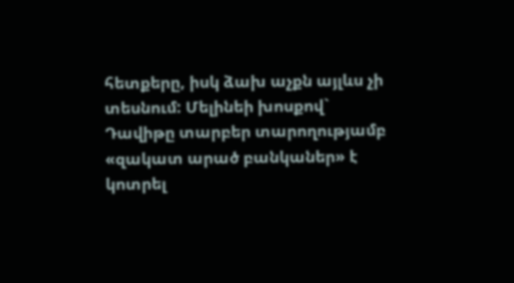հետքերը, իսկ ձախ աչքն այլևս չի տեսնում: Մելինեի խոսքով` Դավիթը տարբեր տարողությամբ «զակատ արած բանկաներ» է կոտրել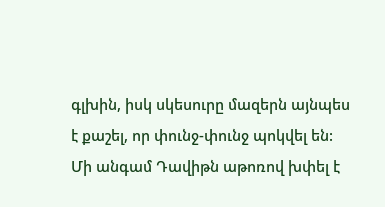գլխին, իսկ սկեսուրը մազերն այնպես է քաշել, որ փունջ-փունջ պոկվել են:
Մի անգամ Դավիթն աթոռով խփել է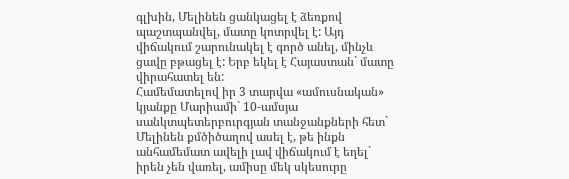գլխին, Մելինեն ցանկացել է ձեռքով պաշտպանվել, մատը կոտրվել է: Այդ վիճակում շարունակել է գործ անել, մինչև ցավը բթացել է: Երբ եկել է Հայաստան` մատը վիրահատել են:
Համեմատելով իր 3 տարվա «ամուսնական» կյանքը Մարիամի` 10-ամսյա սանկտպետերբուրգյան տանջանքների հետ` Մելինեն քմծիծաղով ասել է, թե ինքն անհամեմատ ավելի լավ վիճակում է եղել` իրեն չեն վառել, ամիսը մեկ սկեսուրը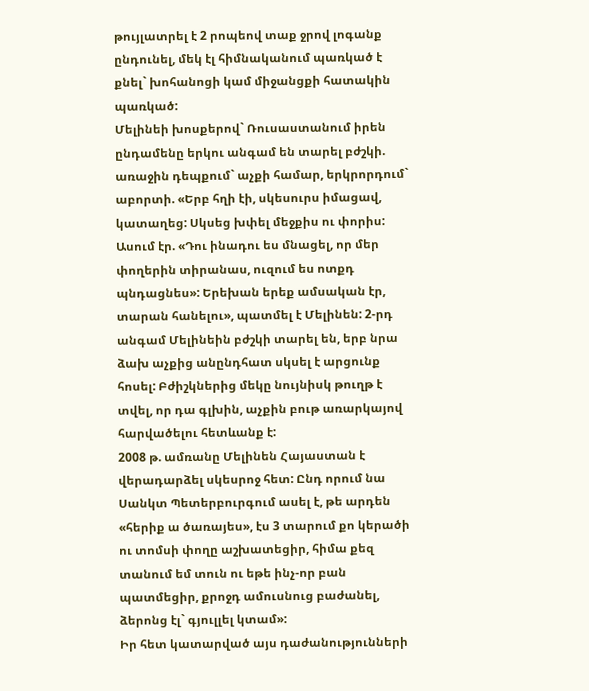թույլատրել է 2 րոպեով տաք ջրով լոգանք ընդունել, մեկ էլ հիմնականում պառկած է քնել` խոհանոցի կամ միջանցքի հատակին պառկած:
Մելինեի խոսքերով` Ռուսաստանում իրեն ընդամենը երկու անգամ են տարել բժշկի. առաջին դեպքում` աչքի համար, երկրորդում` աբորտի. «Երբ հղի էի, սկեսուրս իմացավ, կատաղեց: Սկսեց խփել մեջքիս ու փորիս: Ասում էր. «Դու ինադու ես մնացել, որ մեր փողերին տիրանաս, ուզում ես ոտքդ պնդացնես»: Երեխան երեք ամսական էր, տարան հանելու», պատմել է Մելինեն: 2-րդ անգամ Մելինեին բժշկի տարել են, երբ նրա ձախ աչքից անընդհատ սկսել է արցունք հոսել: Բժիշկներից մեկը նույնիսկ թուղթ է տվել, որ դա գլխին, աչքին բութ առարկայով հարվածելու հետևանք է:
2008 թ. ամռանը Մելինեն Հայաստան է վերադարձել սկեսրոջ հետ: Ընդ որում նա Սանկտ Պետերբուրգում ասել է, թե արդեն «հերիք ա ծառայես», էս 3 տարում քո կերածի ու տոմսի փողը աշխատեցիր, հիմա քեզ տանում եմ տուն ու եթե ինչ-որ բան պատմեցիր, քրոջդ ամուսնուց բաժանել, ձերոնց էլ` գյուլլել կտամ»:
Իր հետ կատարված այս դաժանությունների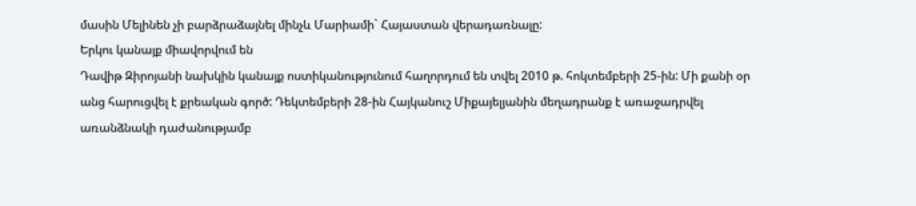մասին Մելինեն չի բարձրաձայնել մինչև Մարիամի` Հայաստան վերադառնալը:
Երկու կանայք միավորվում են
Դավիթ Զիրոյանի նախկին կանայք ոստիկանությունում հաղորդում են տվել 2010 թ. հոկտեմբերի 25-ին: Մի քանի օր անց հարուցվել է քրեական գործ: Դեկտեմբերի 28-ին Հայկանուշ Միքայելյանին մեղադրանք է առաջադրվել առանձնակի դաժանությամբ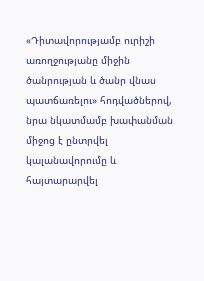«Դիտավորությամբ ուրիշի առողջությանը միջին ծանրության և ծանր վնաս պատճառելու» հոդվածներով, նրա նկատմամբ խափանման միջոց է ընտրվել կալանավորումը և հայտարարվել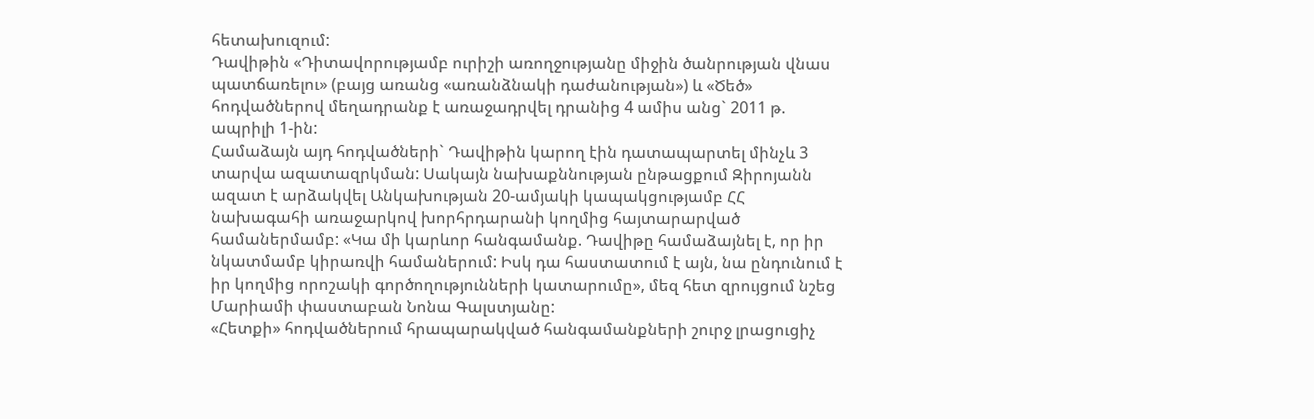հետախուզում:
Դավիթին «Դիտավորությամբ ուրիշի առողջությանը միջին ծանրության վնաս պատճառելու» (բայց առանց «առանձնակի դաժանության») և «Ծեծ» հոդվածներով մեղադրանք է առաջադրվել դրանից 4 ամիս անց` 2011 թ. ապրիլի 1-ին:
Համաձայն այդ հոդվածների` Դավիթին կարող էին դատապարտել մինչև 3 տարվա ազատազրկման: Սակայն նախաքննության ընթացքում Զիրոյանն ազատ է արձակվել Անկախության 20-ամյակի կապակցությամբ ՀՀ նախագահի առաջարկով խորհրդարանի կողմից հայտարարված համաներմամբ: «Կա մի կարևոր հանգամանք. Դավիթը համաձայնել է, որ իր նկատմամբ կիրառվի համաներում: Իսկ դա հաստատում է այն, նա ընդունում է իր կողմից որոշակի գործողությունների կատարումը», մեզ հետ զրույցում նշեց Մարիամի փաստաբան Նոնա Գալստյանը:
«Հետքի» հոդվածներում հրապարակված հանգամանքների շուրջ լրացուցիչ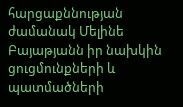հարցաքննության ժամանակ Մելինե Բայաթյանն իր նախկին ցուցմունքների և պատմածների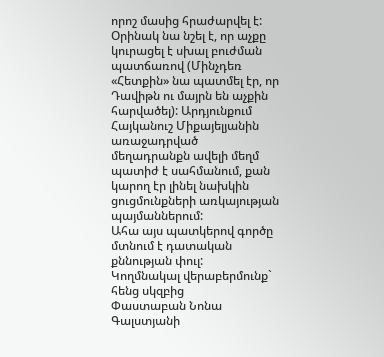որոշ մասից հրաժարվել է: Օրինակ նա նշել է, որ աչքը կուրացել է սխալ բուժման պատճառով (Մինչդեռ «Հետքին» նա պատմել էր, որ Դավիթն ու մայրն են աչքին հարվածել): Արդյունքում Հայկանուշ Միքայելյանին առաջադրված մեղադրանքն ավելի մեղմ պատիժ է սահմանում, քան կարող էր լինել նախկին ցուցմունքների առկայության պայմաններում:
Ահա այս պատկերով գործը մտնում է դատական քննության փուլ:
Կողմնակալ վերաբերմունք` հենց սկզբից
Փաստաբան Նոնա Գալստյանի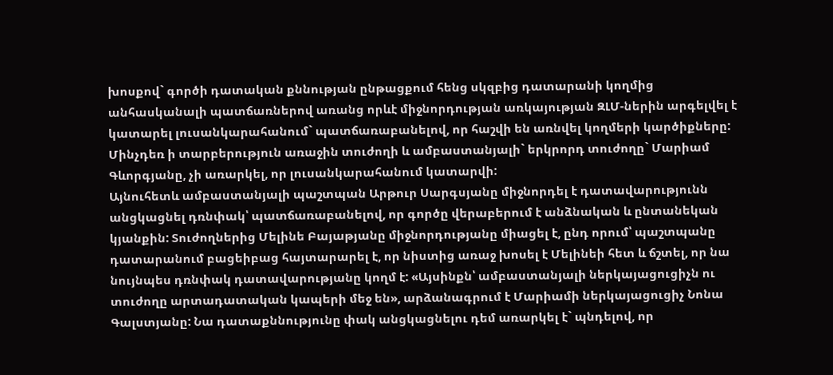խոսքով` գործի դատական քննության ընթացքում հենց սկզբից դատարանի կողմից անհասկանալի պատճառներով առանց որևէ միջնորդության առկայության ԶԼՄ-ներին արգելվել է կատարել լուսանկարահանում` պատճառաբանելով, որ հաշվի են առնվել կողմերի կարծիքները: Մինչդեռ ի տարբերություն առաջին տուժողի և ամբաստանյալի` երկրորդ տուժողը` Մարիամ Գևորգյանը, չի առարկել, որ լուսանկարահանում կատարվի:
Այնուհետև ամբաստանյալի պաշտպան Արթուր Սարգսյանը միջնորդել է դատավարությունն անցկացնել դռնփակ՝ պատճառաբանելով, որ գործը վերաբերում է անձնական և ընտանեկան կյանքին: Տուժողներից Մելինե Բայաթյանը միջնորդությանը միացել է, ընդ որում՝ պաշտպանը դատարանում բացեիբաց հայտարարել է, որ նիստից առաջ խոսել է Մելինեի հետ և ճշտել, որ նա նույնպես դռնփակ դատավարությանը կողմ է: «Այսինքն՝ ամբաստանյալի ներկայացուցիչն ու տուժողը արտադատական կապերի մեջ են», արձանագրում է Մարիամի ներկայացուցիչ Նոնա Գալստյանը: Նա դատաքննությունը փակ անցկացնելու դեմ առարկել է` պնդելով, որ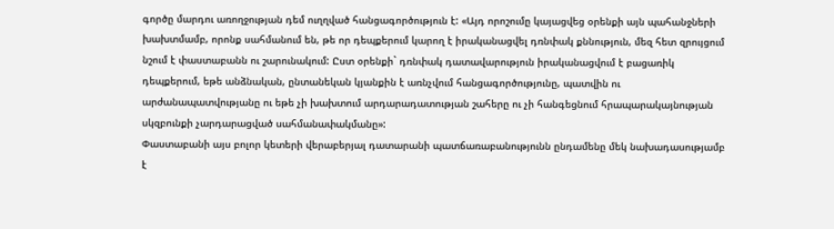գործը մարդու առողջության դեմ ուղղված հանցագործություն է: «Այդ որոշումը կայացվեց օրենքի այն պահանջների խախտմամբ, որոնք սահմանում են, թե որ դեպքերում կարող է իրականացվել դռնփակ քննություն, մեզ հետ զրույցում նշում է փաստաբանն ու շարունակում: Ըստ օրենքի` դռնփակ դատավարություն իրականացվում է բացառիկ դեպքերում, եթե անձնական, ընտանեկան կյանքին է առնչվում հանցագործությունը, պատվին ու արժանապատվությանը ու եթե չի խախտում արդարադատության շահերը ու չի հանգեցնում հրապարակայնության սկզբունքի չարդարացված սահմանափակմանը»:
Փաստաբանի այս բոլոր կետերի վերաբերյալ դատարանի պատճառաբանությունն ընդամենը մեկ նախադասությամբ է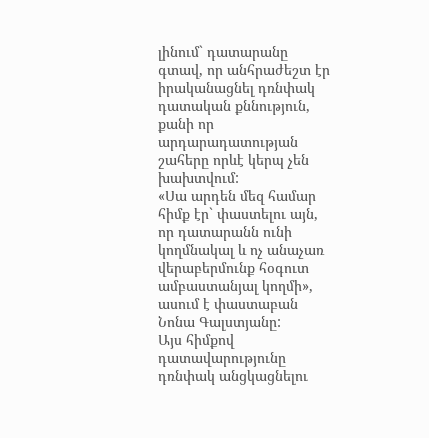լինում` դատարանը գտավ, որ անհրաժեշտ էր իրականացնել դռնփակ դատական քննություն, քանի որ արդարադատության շահերը որևէ կերպ չեն խախտվում:
«Սա արդեն մեզ համար հիմք էր` փաստելու այն, որ դատարանն ունի կողմնակալ և ոչ անաչառ վերաբերմունք հօգուտ ամբաստանյալ կողմի», ասում է փաստաբան Նոնա Գալստյանը:
Այս հիմքով դատավարությունը դռնփակ անցկացնելու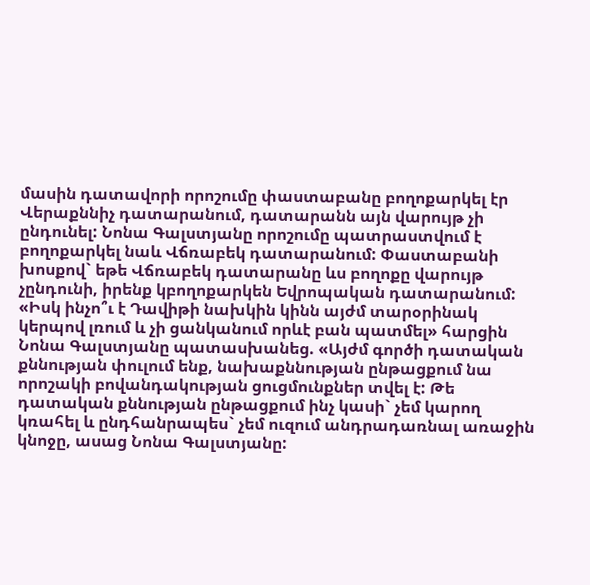մասին դատավորի որոշումը փաստաբանը բողոքարկել էր Վերաքննիչ դատարանում, դատարանն այն վարույթ չի ընդունել: Նոնա Գալստյանը որոշումը պատրաստվում է բողոքարկել նաև Վճռաբեկ դատարանում: Փաստաբանի խոսքով` եթե Վճռաբեկ դատարանը ևս բողոքը վարույթ չընդունի, իրենք կբողոքարկեն Եվրոպական դատարանում:
«Իսկ ինչո՞ւ է Դավիթի նախկին կինն այժմ տարօրինակ կերպով լռում և չի ցանկանում որևէ բան պատմել» հարցին Նոնա Գալստյանը պատասխանեց. «Այժմ գործի դատական քննության փուլում ենք, նախաքննության ընթացքում նա որոշակի բովանդակության ցուցմունքներ տվել է: Թե դատական քննության ընթացքում ինչ կասի` չեմ կարող կռահել և ընդհանրապես` չեմ ուզում անդրադառնալ առաջին կնոջը, ասաց Նոնա Գալստյանը: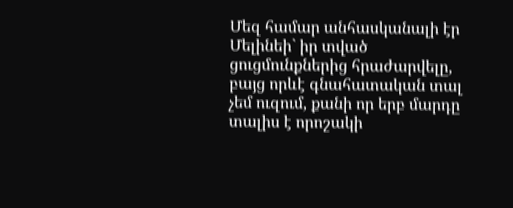Մեզ համար անհասկանալի էր Մելինեի` իր տված ցուցմունքներից հրաժարվելը, բայց որևէ գնահատական տալ չեմ ուզում, քանի որ երբ մարդը տալիս է որոշակի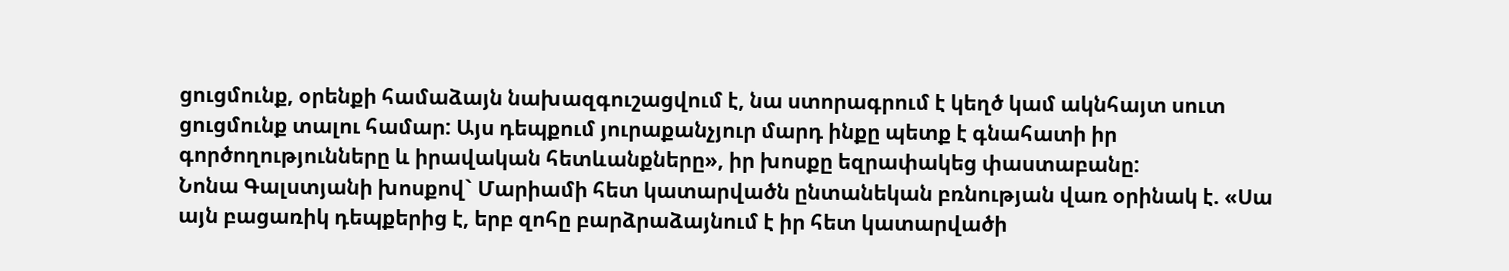ցուցմունք, օրենքի համաձայն նախազգուշացվում է, նա ստորագրում է կեղծ կամ ակնհայտ սուտ ցուցմունք տալու համար: Այս դեպքում յուրաքանչյուր մարդ ինքը պետք է գնահատի իր գործողությունները և իրավական հետևանքները», իր խոսքը եզրափակեց փաստաբանը:
Նոնա Գալստյանի խոսքով` Մարիամի հետ կատարվածն ընտանեկան բռնության վառ օրինակ է. «Սա այն բացառիկ դեպքերից է, երբ զոհը բարձրաձայնում է իր հետ կատարվածի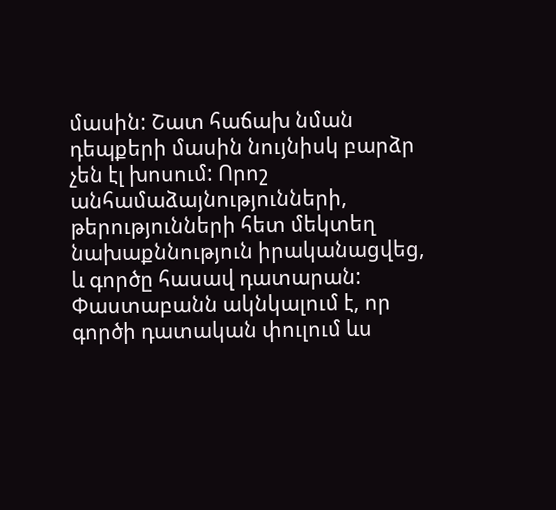մասին: Շատ հաճախ նման դեպքերի մասին նույնիսկ բարձր չեն էլ խոսում: Որոշ անհամաձայնությունների, թերությունների հետ մեկտեղ նախաքննություն իրականացվեց, և գործը հասավ դատարան:
Փաստաբանն ակնկալում է, որ գործի դատական փուլում ևս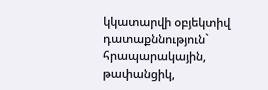կկատարվի օբյեկտիվ դատաքննություն` հրապարակային, թափանցիկ,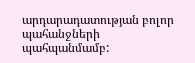արդարադատության բոլոր պահանջների պահպանմամբ: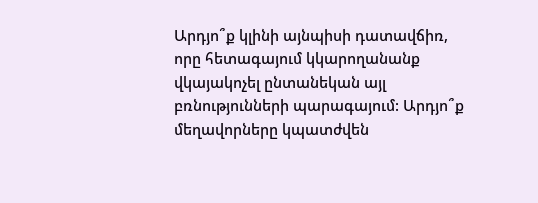Արդյո՞ք կլինի այնպիսի դատավճիռ, որը հետագայում կկարողանանք վկայակոչել ընտանեկան այլ բռնությունների պարագայում: Արդյո՞ք մեղավորները կպատժվեն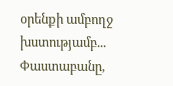օրենքի ամբողջ խստությամբ... Փաստաբանը,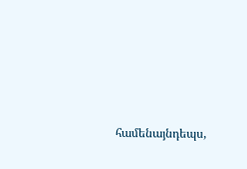համենայնդեպս,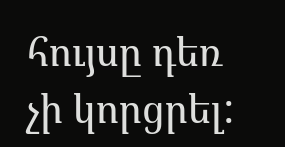հույսը դեռ չի կորցրել: